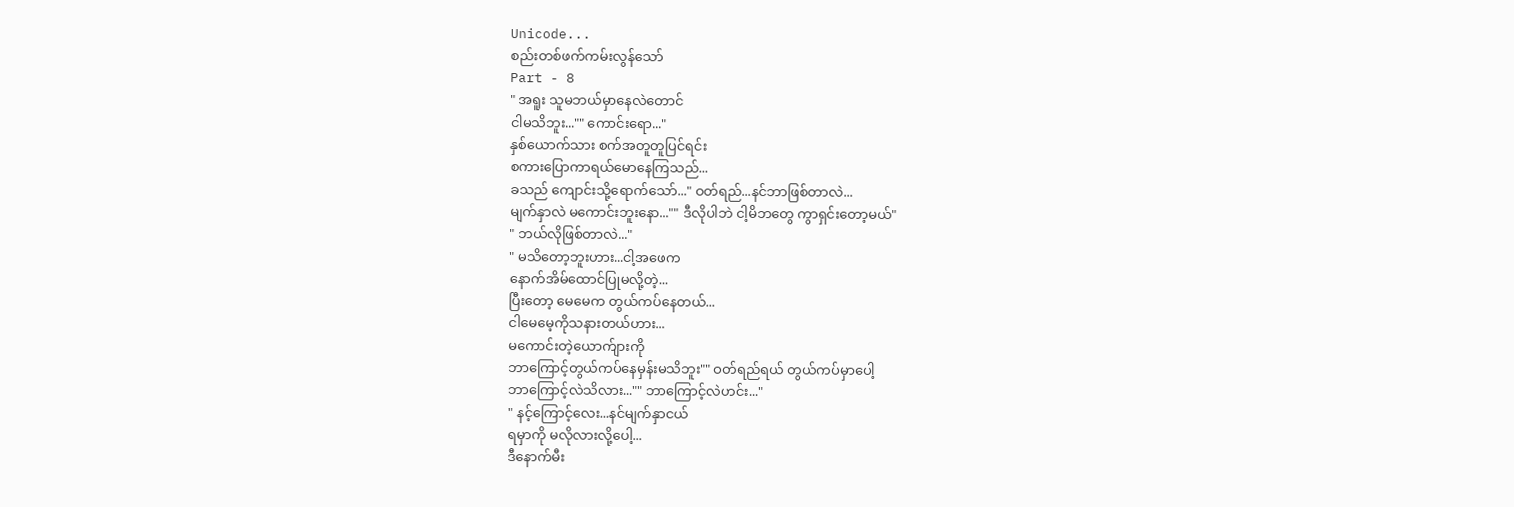Unicode...
စည်းတစ်ဖက်ကမ်းလွန်သော်
Part - 8
" အရူး သူမဘယ်မှာနေလဲတောင်
ငါမသိဘူး..."" ကောင်းရော..."
နှစ်ယောက်သား စက်အတူတူပြင်ရင်း
စကားပြောကာရယ်မောနေကြသည်...
ခသည် ကျောင်းသို့ရောက်သော်..." ဝတ်ရည်...နင်ဘာဖြစ်တာလဲ...
မျက်နှာလဲ မကောင်းဘူးနော..."" ဒီလိုပါဘဲ ငါ့မိဘတွေ ကွာရှင်းတော့မယ်"
" ဘယ်လိုဖြစ်တာလဲ..."
" မသိတော့ဘူးဟား...ငါ့အဖေက
နောက်အိမ်ထောင်ပြုမလို့တဲ့...
ပြီးတော့ မေမေက တွယ်ကပ်နေတယ်...
ငါမေမေ့ကိုသနားတယ်ဟား...
မကောင်းတဲ့ယောက်ျားကို
ဘာကြောင့်တွယ်ကပ်နေမှန်းမသိဘူး"" ဝတ်ရည်ရယ် တွယ်ကပ်မှာပေါ့
ဘာကြောင့်လဲသိလား..."" ဘာကြောင့်လဲဟင်း..."
" နင့်ကြောင့်လေး...နင်မျက်နှာငယ်
ရမှာကို မလိုလားလို့ပေါ့...
ဒီနောက်မီး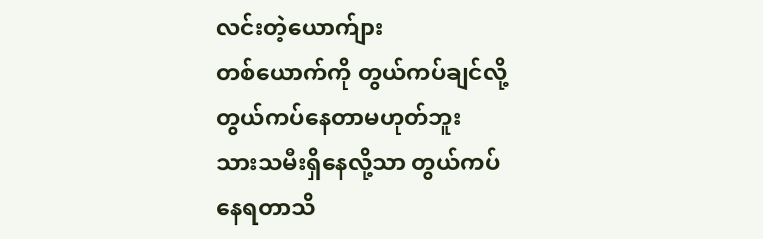လင်းတဲ့ယောက်ျား
တစ်ယောက်ကို တွယ်ကပ်ချင်လို့
တွယ်ကပ်နေတာမဟုတ်ဘူး
သားသမီးရှိနေလို့သာ တွယ်ကပ်
နေရတာသိ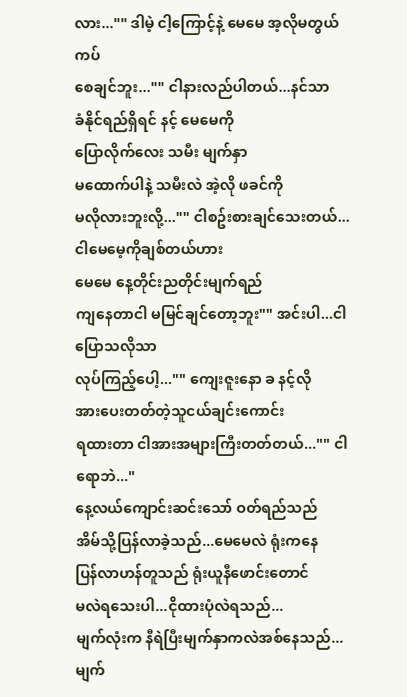လား..."" ဒါမဲ့ ငါ့ကြောင့်နဲ့ မေမေ အ့လိုမတွယ်ကပ်
စေချင်ဘူး..."" ငါနားလည်ပါတယ်...နင်သာ
ခံနိုင်ရည်ရှိရင် နင့် မေမေကို
ပြောလိုက်လေး သမီး မျက်နှာ
မထောက်ပါနဲ့ သမီးလဲ အဲ့လို ဖခင်ကို
မလိုလားဘူးလို့..."" ငါစဥ်းစားချင်သေးတယ်...
ငါမေမေ့ကိုချစ်တယ်ဟား
မေမေ နေ့တိုင်းညတိုင်းမျက်ရည်
ကျနေတာငါ မမြင်ချင်တော့ဘူး"" အင်းပါ...ငါပြောသလိုသာ
လုပ်ကြည့်ပေါ့..."" ကျေးဇူးနော ခ နင့်လို
အားပေးတတ်တဲ့သူငယ်ချင်းကောင်း
ရထားတာ ငါအားအများကြီးတတ်တယ်..."" ငါရောဘဲ..."
နေ့လယ်ကျောင်းဆင်းသော် ဝတ်ရည်သည်
အိမ်သို့ပြန်လာခဲ့သည်...မေမေလဲ ရုံးကနေ
ပြန်လာဟန်တူသည် ရုံးယူနီဖောင်းတောင်
မလဲရသေးပါ...ငိုထားပုံလဲရသည်...
မျက်လုံးက နီရဲပြီးမျက်နှာကလဲအစ်နေသည်...
မျက်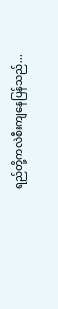ရည်တို့ကလဲစီးကျနေပြန်သည်...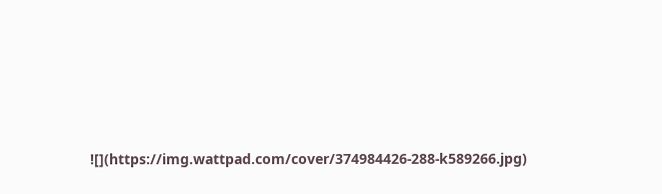![](https://img.wattpad.com/cover/374984426-288-k589266.jpg)